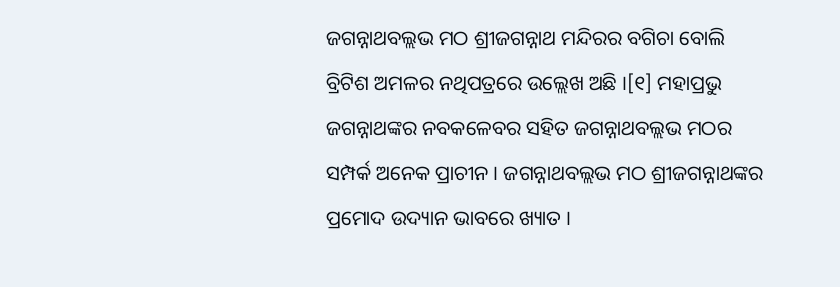ଜଗନ୍ନାଥବଲ୍ଲଭ ମଠ ଶ୍ରୀଜଗନ୍ନାଥ ମନ୍ଦିରର ବଗିଚା ବୋଲି ବ୍ରିଟିଶ ଅମଳର ନଥିପତ୍ରରେ ଉଲ୍ଲେଖ ଅଛି ।[୧] ମହାପ୍ରଭୁ ଜଗନ୍ନାଥଙ୍କର ନବକଳେବର ସ‌ହିତ ଜଗନ୍ନାଥବଲ୍ଲଭ ମଠର ସମ୍ପର୍କ ଅନେକ ପ୍ରାଚୀନ । ଜଗନ୍ନାଥବଲ୍ଲଭ ମଠ ଶ୍ରୀଜଗନ୍ନାଥଙ୍କର ପ୍ରମୋଦ ଉଦ୍ୟାନ ଭାବରେ ଖ୍ୟାତ ।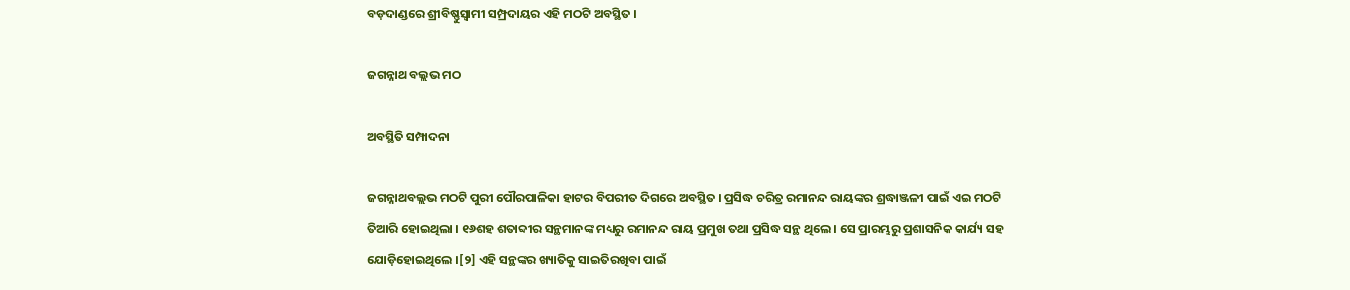ବଡ଼ଦାଣ୍ଡରେ ଶ୍ରୀବିଷ୍ଣୁସ୍ୱାମୀ ସମ୍ପ୍ରଦାୟର ଏହି ମଠଟି ଅବସ୍ଥିତ ।

ଜଗନ୍ନାଥ ବଲ୍ଲଭ ମଠ

ଅବସ୍ଥିତି ସମ୍ପାଦନା

ଜଗନ୍ନାଥବଲ୍ଲଭ ମଠଟି ପୁରୀ ପୌରପାଳିକା ହାଟର ବିପରୀତ ଦିଗରେ ଅବସ୍ଥିତ । ପ୍ରସିଦ୍ଧ ଚରିତ୍ର ରମାନନ୍ଦ ରାୟଙ୍କର ଶ୍ରଦ୍ଧାଞ୍ଜଳୀ ପାଇଁ ଏଇ ମଠଟି ତିଆରି ହୋଇଥିଲା । ୧୬ଶହ ଶତାବ୍ଦୀର ସନ୍ଥମାନଙ୍କ ମଧ୍ୟରୁ ରମାନନ୍ଦ ରାୟ ପ୍ରମୁଖ ‌ତ‌ଥା ପ୍ରସିଦ୍ଧ ସନ୍ଥ ଥିଲେ । ସେ ପ୍ରାରମ୍ଭରୁ ପ୍ରଶାସନିକ କାର୍ଯ୍ୟ ସ‌ହ ଯୋଡ଼ିହୋଇଥିଲେ ।[୨] ଏହି ସନ୍ଥଙ୍କର ଖ୍ୟାତିକୁ ସାଇତିରଖିବା ପାଇଁ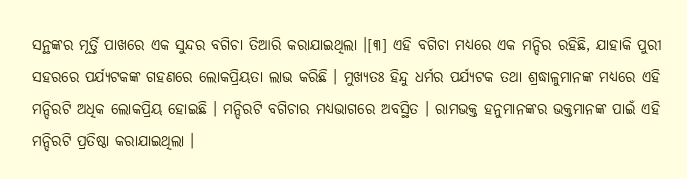ସନ୍ଥଙ୍କର ମୂର୍ତ୍ତି ପାଖରେ ଏକ ସୁନ୍ଦର ବଗିଚା ତିଆରି କରାଯାଇଥିଲା ।[୩] ଏହି ବଗିଚା ମଧ୍ୟରେ ଏକ ମନ୍ଦିର ରହିଛି, ଯାହାକି ପୁରୀ ସ‌ହରରେ ପର୍ଯ୍ୟଟକଙ୍କ ଗ‌ହଣରେ ଲୋକପ୍ରିୟତା ଲାଭ କରିଛି । ମୁଖ୍ୟତଃ ହିନ୍ଦୁ ଧର୍ମର ପର୍ଯ୍ୟଟକ ତ‌ଥା ଶ୍ରଦ୍ଧାଳୁମାନଙ୍କ ମଧ୍ୟରେ ଏହି ମନ୍ଦିରଟି ଅଧିକ ଲୋକପ୍ରିୟ ହୋଇଛି । ମନ୍ଦିରଟି ବଗିଚାର ମଧ୍ୟଭାଗରେ ଅବସ୍ଥିତ । ରାମ‌ଭକ୍ତ ହନୁମାନଙ୍କର ଭକ୍ତମାନଙ୍କ ପାଇଁ ଏହି ମନ୍ଦିରଟି ପ୍ରତିଷ୍ଠା କରାଯାଇଥିଲା ।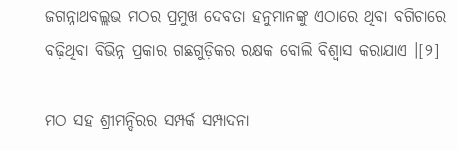ଜଗନ୍ନାଥବଲ୍ଲଭ ମଠର ପ୍ରମୁଖ ଦେବତା ହନୁମାନଙ୍କୁ ଏଠାରେ ଥିବା ବଗିଚାରେ ବଢ଼ିଥିବା ବିଭିନ୍ନ ପ୍ରକାର ଗଛଗୁଡ଼ିକର ରକ୍ଷକ ବୋଲି ବିଶ୍ୱାସ କରାଯାଏ ।[୨]

ମଠ ସ‌ହ ଶ୍ରୀମନ୍ଦିରର ସମ୍ପର୍କ ସମ୍ପାଦନା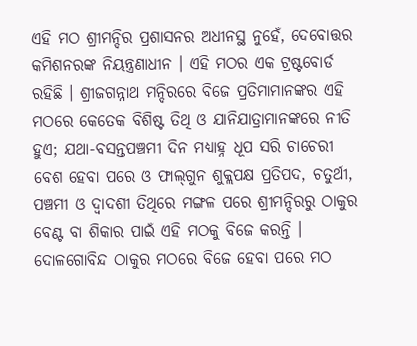ଏହି ମଠ ଶ୍ରୀମନ୍ଦିର ପ୍ରଶାସନର ଅଧୀନସ୍ଥ ନୁହେଁ, ଦେବୋତ୍ତର କମିଶନରଙ୍କ ନିୟନ୍ତ୍ରଣାଧୀନ । ଏହି ମଠର ଏକ ଟ୍ରଷ୍ଟବୋର୍ଡ ରହିଛି । ଶ୍ରୀଜଗନ୍ନାଥ ମନ୍ଦିରରେ ବିଜେ ପ୍ରତିମାମାନଙ୍କର ଏହି ମଠରେ କେତେକ ବିଶିଷ୍ଟ ତିଥି ଓ ଯାନିଯାତ୍ରାମାନଙ୍କରେ ନୀତି ହୁଏ; ଯଥା-ବସନ୍ତପଞ୍ଚମୀ ଦିନ ମଧ୍ୟାହ୍ନ ଧୂପ ସରି ଚାଚେରୀ ବେଶ ହେବା ପରେ ଓ ଫାଲ୍‍ଗୁନ ଶୁକ୍ଲପକ୍ଷ ପ୍ରତିପଦ, ଚତୁର୍ଥୀ, ପଞ୍ଚମୀ ଓ ଦ୍ୱାଦଶୀ ତିଥିରେ ମଙ୍ଗଳ ପରେ ଶ୍ରୀମନ୍ଦିରରୁ ଠାକୁର ବେଣ୍ଟ ବା ଶିକାର ପାଇଁ ଏହି ମଠକୁ ବିଜେ କରନ୍ତି । ଦୋଳଗୋବିନ୍ଦ ଠାକୁର ମଠରେ ବିଜେ ହେବା ପରେ ମଠ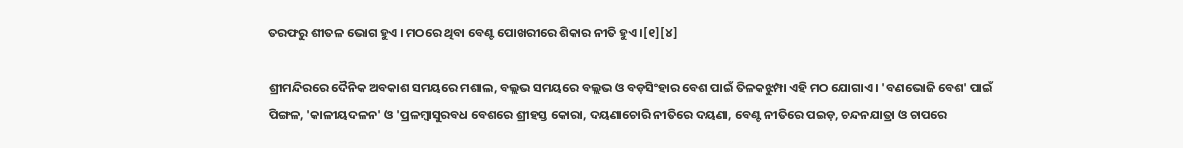ତରଫରୁ ଶୀତଳ ଭୋଗ ହୁଏ । ମଠରେ ଥିବା ବେଣ୍ଟ ପୋଖରୀରେ ଶିକାର ନୀତି ହୁଏ ।[୧][୪]

ଶ୍ରୀମନ୍ଦିରରେ ଦୈନିକ ଅବକାଶ ସମୟରେ ମଶାଲ, ବଲ୍ଲଭ ସମୟରେ ବଲ୍ଲଭ ଓ ବଡ଼ସିଂହାର ବେଶ ପାଇଁ ତିଳକଝୁମ୍ପା ଏହି ମଠ ଯୋଗାଏ । 'ବଣଭୋଜି ବେଶ' ପାଇଁ ପିଙ୍ଗଳ, 'କାଳୀୟଦଳନ' ଓ 'ପ୍ରଳମ୍ବାସୁରବଧ ବେଶରେ ଶ୍ରୀହସ୍ତ କୋରା, ଦୟଣାଚୋରି ନୀତିରେ ଦୟଣା, ବେଣ୍ଟ ନୀତିରେ ପଇଡ଼, ଚନ୍ଦନଯାତ୍ରା ଓ ଚାପରେ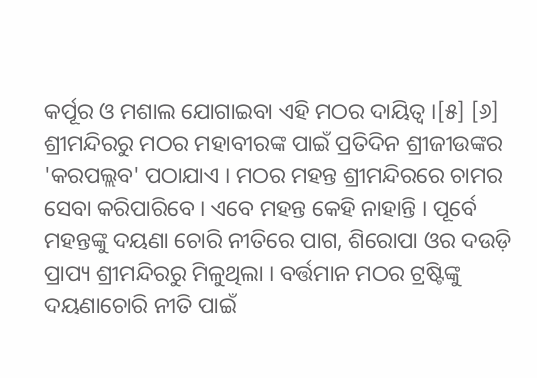କର୍ପୂର ଓ ମଶାଲ ଯୋଗାଇବା ଏହି ମଠର ଦାୟିତ୍ୱ ।[୫] [୬] ଶ୍ରୀମନ୍ଦିରରୁ ମଠର ମହାବୀରଙ୍କ ପାଇଁ ପ୍ରତିଦିନ ଶ୍ରୀଜୀଉଙ୍କର 'କରପଲ୍ଲବ' ପଠାଯାଏ । ମଠର ମହନ୍ତ ଶ୍ରୀମନ୍ଦିରରେ ଚାମର ସେବା କରିପାରିବେ । ଏବେ ମହନ୍ତ କେହି ନାହାନ୍ତି । ପୂର୍ବେ ମହନ୍ତଙ୍କୁ ଦୟଣା ଚୋରି ନୀତିରେ ପାଗ, ଶିରୋପା ଓର ଦଉଡ଼ି ପ୍ରାପ୍ୟ ଶ୍ରୀମନ୍ଦିରରୁ ମିଳୁଥିଲା । ବର୍ତ୍ତମାନ ମଠର ଟ୍ରଷ୍ଟିଙ୍କୁ ଦୟଣାଚୋରି ନୀତି ପାଇଁ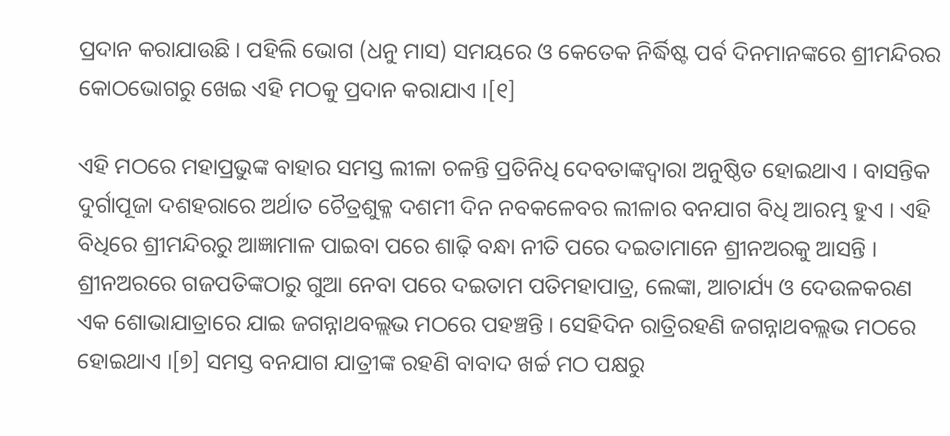ପ୍ରଦାନ କରାଯାଉଛି । ପହିଲି ଭୋଗ (ଧନୁ ମାସ) ସମୟରେ ଓ କେତେକ ନିର୍ଦ୍ଧିଷ୍ଟ ପର୍ବ ଦିନମାନଙ୍କରେ ଶ୍ରୀମନ୍ଦିରର କୋଠଭୋଗରୁ ଖେଇ ଏହି ମଠକୁ ପ୍ରଦାନ କରାଯାଏ ।[୧]

ଏହି ମଠରେ ମହାପ୍ରଭୁଙ୍କ ବାହାର ସମସ୍ତ ଲୀଳା ଚଳନ୍ତି ପ୍ରତିନିଧି ଦେବତାଙ୍କଦ୍ୱାରା ଅନୁଷ୍ଠିତ ହୋଇଥାଏ । ବାସନ୍ତିକ ଦୁର୍ଗାପୂଜା ଦଶହରାରେ ଅର୍ଥାତ ଚୈତ୍ରଶୁକ୍ଳ ଦଶମୀ ଦିନ ନବକଳେବର ଲୀଳାର ବନଯାଗ ବିଧି ଆରମ୍ଭ ହୁଏ । ଏହି ବିଧିରେ ଶ୍ରୀମନ୍ଦିରରୁ ଆଜ୍ଞାମାଳ ପାଇବା ପରେ ଶାଢ଼ି ବନ୍ଧା ନୀତି ପରେ ଦଇତାମାନେ ଶ୍ରୀନଅରକୁ ଆସନ୍ତି । ଶ୍ରୀନଅରରେ ଗଜପତିଙ୍କଠାରୁ ଗୁଆ ନେବା ପରେ ଦଇତାମ ପତିମହାପାତ୍ର, ଲେଙ୍କା, ଆଚାର୍ଯ୍ୟ ଓ ଦେଉଳକରଣ ଏକ ଶୋଭାଯାତ୍ରାରେ ଯାଇ ଜଗନ୍ନାଥବଲ୍ଲଭ ମଠରେ ପ‌ହଞ୍ଚନ୍ତି । ସେହିଦିନ ରାତ୍ରିରହଣି ଜଗନ୍ନାଥବଲ୍ଲଭ ମଠରେ ହୋଇଥାଏ ।[୭] ସମସ୍ତ ବନଯାଗ ଯାତ୍ରୀଙ୍କ ରହଣି ବାବାଦ ଖର୍ଚ୍ଚ ମଠ ପକ୍ଷରୁ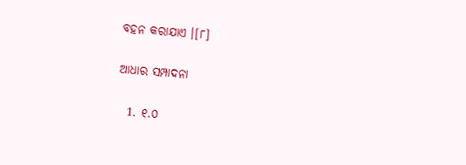ବ‌ହ‌ନ କରାଯାଏ ।[୮]

ଆଧାର ସମ୍ପାଦନା

  1. ୧.୦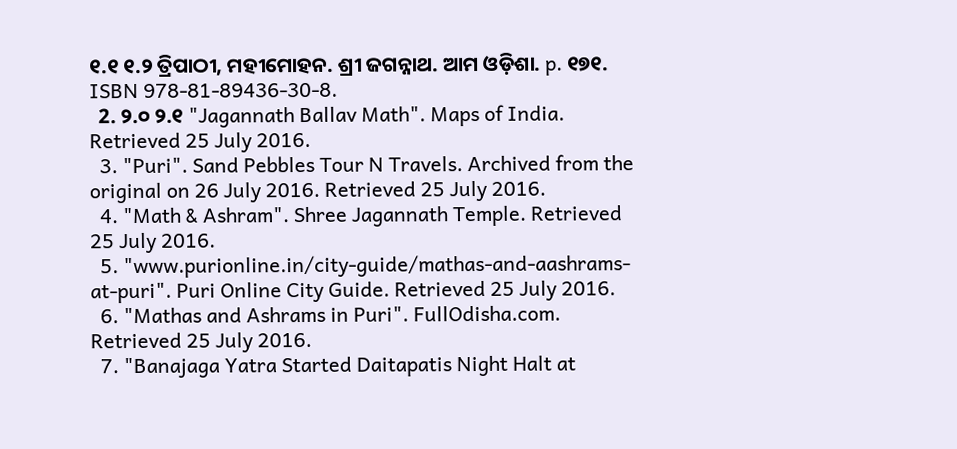୧.୧ ୧.୨ ତ୍ରିପାଠୀ, ମହୀମୋହନ. ଶ୍ରୀ ଜଗନ୍ନାଥ. ଆମ ଓଡ଼ିଶା. p. ୧୭୧. ISBN 978-81-89436-30-8.
  2. ୨.୦ ୨.୧ "Jagannath Ballav Math". Maps of India. Retrieved 25 July 2016.
  3. "Puri". Sand Pebbles Tour N Travels. Archived from the original on 26 July 2016. Retrieved 25 July 2016.
  4. "Math & Ashram". Shree Jagannath Temple. Retrieved 25 July 2016.
  5. "www.purionline.in/city-guide/mathas-and-aashrams-at-puri". Puri Online City Guide. Retrieved 25 July 2016.
  6. "Mathas and Ashrams in Puri". FullOdisha.com. Retrieved 25 July 2016.
  7. "Banajaga Yatra Started Daitapatis Night Halt at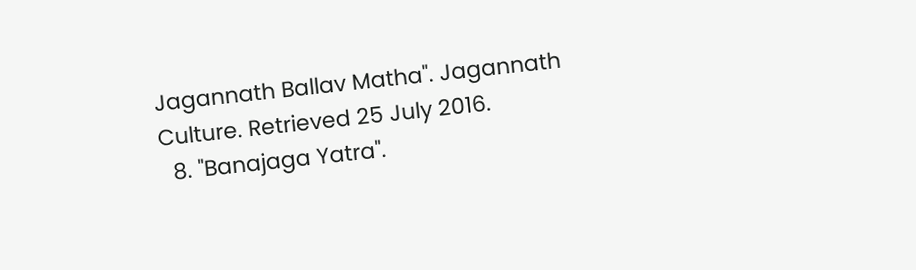Jagannath Ballav Matha". Jagannath Culture. Retrieved 25 July 2016.
  8. "Banajaga Yatra".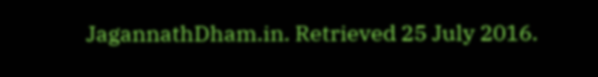JagannathDham.in. Retrieved 25 July 2016.